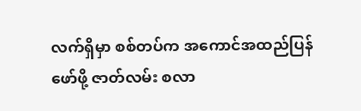လက်ရှိမှာ စစ်တပ်က အကောင်အထည်ပြန်ဖော်ဖို့ ဇာတ်လမ်း စလာ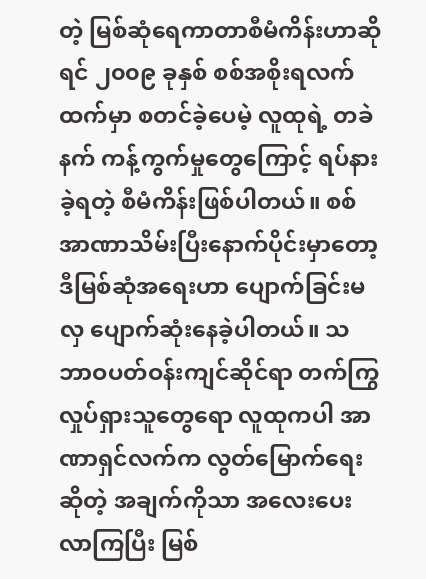တဲ့ မြစ်ဆုံရေကာတာစီမံကိန်းဟာဆိုရင် ၂၀၀၉ ခုနှစ် စစ်အစိုးရလက်ထက်မှာ စတင်ခဲ့ပေမဲ့ လူထုရဲ့ တခဲနက် ကန့်ကွက်မှုတွေကြောင့် ရပ်နားခဲ့ရတဲ့ စီမံကိန်းဖြစ်ပါတယ်။ စစ်အာဏာသိမ်းပြီးနောက်ပိုင်းမှာတော့ ဒီမြစ်ဆုံအရေးဟာ ပျောက်ခြင်းမလှ ပျောက်ဆုံးနေခဲ့ပါတယ်။ သဘာဝပတ်ဝန်းကျင်ဆိုင်ရာ တက်ကြွလှုပ်ရှားသူတွေရော လူထုကပါ အာဏာရှင်လက်က လွတ်မြောက်ရေးဆိုတဲ့ အချက်ကိုသာ အလေးပေးလာကြပြီး မြစ်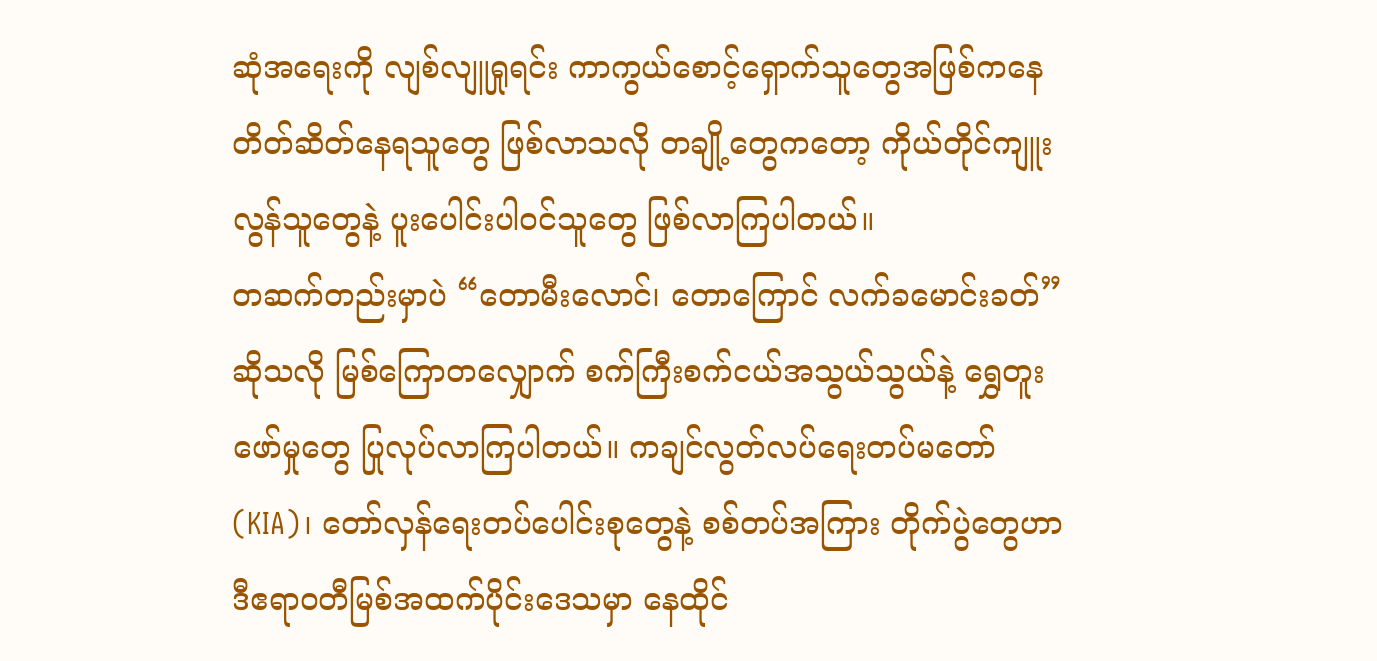ဆုံအရေးကို လျစ်လျူရှုရင်း ကာကွယ်စောင့်ရှောက်သူတွေအဖြစ်ကနေ တိတ်ဆိတ်နေရသူတွေ ဖြစ်လာသလို တချို့တွေကတော့ ကိုယ်တိုင်ကျူးလွန်သူတွေနဲ့ ပူးပေါင်းပါဝင်သူတွေ ဖြစ်လာကြပါတယ်။
တဆက်တည်းမှာပဲ “တောမီးလောင်၊ တောကြောင် လက်ခမောင်းခတ်” ဆိုသလို မြစ်ကြောတလျှောက် စက်ကြီးစက်ငယ်အသွယ်သွယ်နဲ့ ရွှေတူးဖော်မှုတွေ ပြုလုပ်လာကြပါတယ်။ ကချင်လွတ်လပ်ရေးတပ်မတော် (KIA)၊ တော်လှန်ရေးတပ်ပေါင်းစုတွေနဲ့ စစ်တပ်အကြား တိုက်ပွဲတွေဟာ ဒီဧရာဝတီမြစ်အထက်ပိုင်းဒေသမှာ နေထိုင်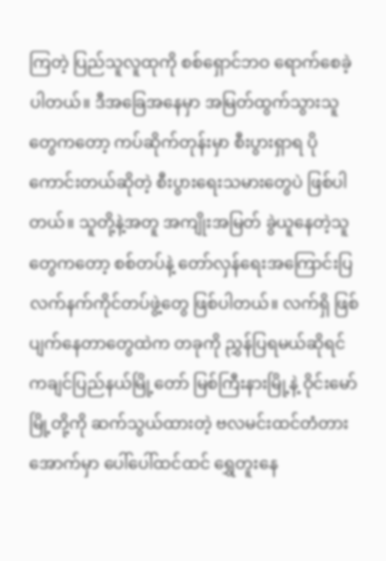ကြတဲ့ ပြည်သူလူထုကို စစ်ရှောင်ဘဝ ရောက်စေခဲ့ပါတယ်။ ဒီအခြေအနေမှာ အမြတ်ထွက်သွားသူတွေကတော့ ကပ်ဆိုက်တုန်းမှာ စီးပွားရှာရ ပိုကောင်းတယ်ဆိုတဲ့ စီးပွားရေးသမားတွေပဲ ဖြစ်ပါတယ်။ သူတို့နဲ့အတူ အကျိုးအမြတ် ခွဲယူနေတဲ့သူတွေကတော့ စစ်တပ်နဲ့ တော်လှန်ရေးအကြောင်းပြ လက်နက်ကိုင်တပ်ဖွဲ့တွေ ဖြစ်ပါတယ်။ လက်ရှိ ဖြစ်ပျက်နေတာတွေထဲက တခုကို ညွှန်ပြရမယ်ဆိုရင် ကချင်ပြည်နယ်မြို့တော် မြစ်ကြီးနားမြို့နဲ့ ဝိုင်းမော်မြို့တို့ကို ဆက်သွယ်ထားတဲ့ ဗလမင်းထင်တံတားအောက်မှာ ပေါ်ပေါ်ထင်ထင် ရွှေတူးနေ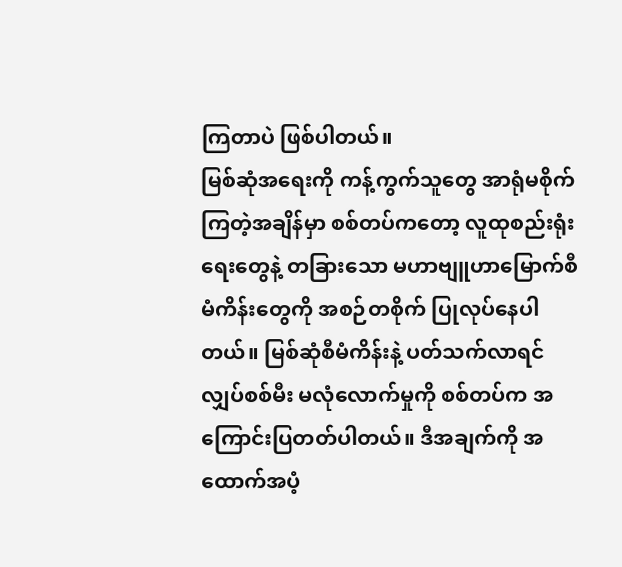ကြတာပဲ ဖြစ်ပါတယ်။
မြစ်ဆုံအရေးကို ကန့်ကွက်သူတွေ အာရုံမစိုက်ကြတဲ့အချိန်မှာ စစ်တပ်ကတော့ လူထုစည်းရုံးရေးတွေနဲ့ တခြားသော မဟာဗျူဟာမြောက်စီမံကိန်းတွေကို အစဉ်တစိုက် ပြုလုပ်နေပါတယ်။ မြစ်ဆုံစီမံကိန်းနဲ့ ပတ်သက်လာရင် လျှပ်စစ်မီး မလုံလောက်မှုကို စစ်တပ်က အကြောင်းပြတတ်ပါတယ်။ ဒီအချက်ကို အထောက်အပံ့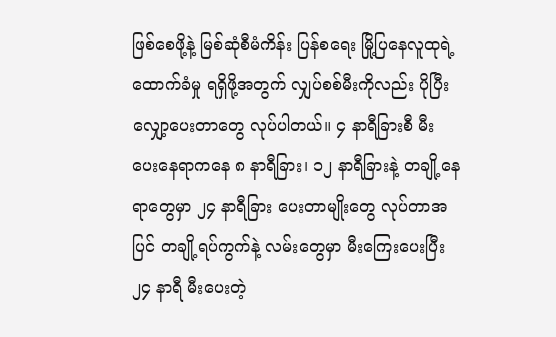ဖြစ်စေဖို့နဲ့ မြစ်ဆုံစီမံကိန်း ပြန်စရေး မြို့ပြနေလူထုရဲ့ ထောက်ခံမှု ရရှိဖို့အတွက် လျှပ်စစ်မီးကိုလည်း ပိုပြီးလျှော့ပေးတာတွေ လုပ်ပါတယ်။ ၄ နာရီခြားစီ မီးပေးနေရာကနေ ၈ နာရီခြား၊ ၁၂ နာရီခြားနဲ့ တချို့နေရာတွေမှာ ၂၄ နာရီခြား ပေးတာမျိုးတွေ လုပ်တာအပြင် တချို့ရပ်ကွက်နဲ့ လမ်းတွေမှာ မီးကြေးပေးပြီး ၂၄ နာရီ မီးပေးတဲ့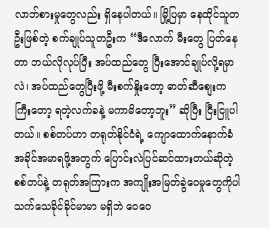လာဘ်စားမှုတွေလည်း ရှိနေပါတယ်။ မြို့ပြမှာ နေထိုင်သူတဦးဖြစ်တဲ့ စက်ချုပ်သူတဦးက “ဒီလောက် မီးတွေ ပြတ်နေတာ ဘယ်လိုလုပ်ပြီး အပ်ထည်တွေ ပြီးအောင်ချုပ်လို့ရမှာလဲ၊ အပ်ထည်တွေပြီးဖို့ မီးစက်နှိုးတော့ ဓာတ်ဆီစျေးက ကြီးတော့ ရတဲ့လက်ခနဲ့ မကာမိတော့ဘူး” ဆိုပြီး ငြီးငြူပါတယ်။ စစ်တပ်ဟာ တရုတ်နိုင်ငံရဲ့ ကျောထောက်နောက်ခံ အခိုင်အမာရဖို့အတွက် ပြောင်းလဲပြင်ဆင်ထားတယ်ဆိုတဲ့ စစ်တပ်နဲ့ တရုတ်အကြားက အကျိုးအမြတ်ခွဲဝေမှုတွေကိုပါ သက်သေခိုင်ခိုင်မာမာ မရှိဘဲ ဝေဝေ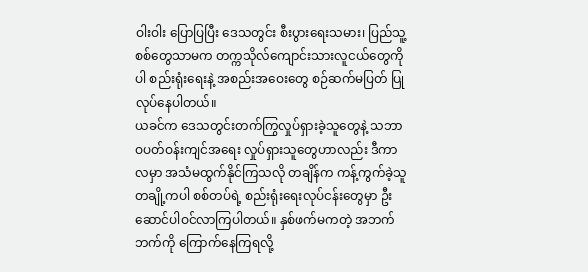ဝါးဝါး ပြောပြပြီး ဒေသတွင်း စီးပွားရေးသမား၊ ပြည်သူ့စစ်တွေသာမက တက္ကသိုလ်ကျောင်းသားလူငယ်တွေကိုပါ စည်းရုံးရေးနဲ့ အစည်းအဝေးတွေ စဉ်ဆက်မပြတ် ပြုလုပ်နေပါတယ်။
ယခင်က ဒေသတွင်းတက်ကြွလှုပ်ရှားခဲ့သူတွေနဲ့ သဘာဝပတ်ဝန်းကျင်အရေး လှုပ်ရှားသူတွေဟာလည်း ဒီကာလမှာ အသံမထွက်နိုင်ကြသလို တချိန်က ကန့်ကွက်ခဲ့သူတချို့ကပါ စစ်တပ်ရဲ့ စည်းရုံးရေးလုပ်ငန်းတွေမှာ ဦးဆောင်ပါဝင်လာကြပါတယ်။ နှစ်ဖက်မကတဲ့ အဘက်ဘက်ကို ကြောက်နေကြရလို့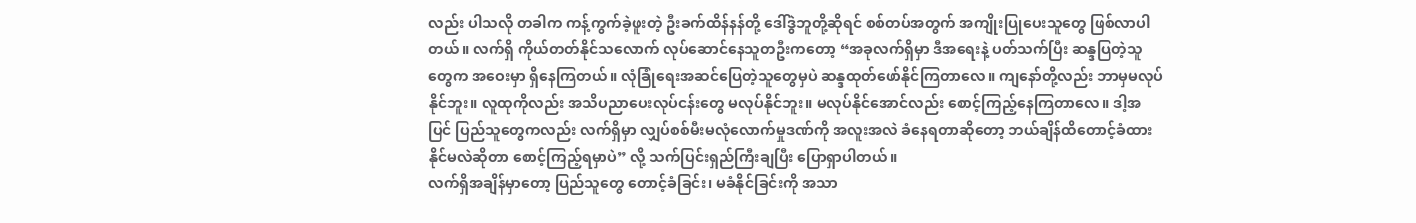လည်း ပါသလို တခါက ကန့်ကွက်ခဲ့ဖူးတဲ့ ဦးခက်ထိန်နန်တို့ ဒေါ်ဒွဲဘူတို့ဆိုရင် စစ်တပ်အတွက် အကျိုးပြုပေးသူတွေ ဖြစ်လာပါတယ်။ လက်ရှိ ကိုယ်တတ်နိုင်သလောက် လုပ်ဆောင်နေသူတဦးကတော့ “အခုလက်ရှိမှာ ဒီအရေးနဲ့ ပတ်သက်ပြီး ဆန္ဒပြတဲ့သူတွေက အဝေးမှာ ရှိနေကြတယ်။ လုံခြုံရေးအဆင်ပြေတဲ့သူတွေမှပဲ ဆန္ဒထုတ်ဖော်နိုင်ကြတာလေ။ ကျနော်တို့လည်း ဘာမှမလုပ်နိုင်ဘူး။ လူထုကိုလည်း အသိပညာပေးလုပ်ငန်းတွေ မလုပ်နိုင်ဘူး။ မလုပ်နိုင်အောင်လည်း စောင့်ကြည့်နေကြတာလေ။ ဒါ့အပြင် ပြည်သူတွေကလည်း လက်ရှိမှာ လျှပ်စစ်မီးမလုံလောက်မှုဒဏ်ကို အလူးအလဲ ခံနေရတာဆိုတော့ ဘယ်ချိန်ထိတောင့်ခံထားနိုင်မလဲဆိုတာ စောင့်ကြည့်ရမှာပဲ” လို့ သက်ပြင်းရှည်ကြီးချပြီး ပြောရှာပါတယ်။
လက်ရှိအချိန်မှာတော့ ပြည်သူတွေ တောင့်ခံခြင်း၊ မခံနိုင်ခြင်းကို အသာ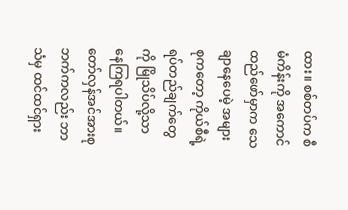ထား။ စစ်တပ်က စီမံကိန်းကို အကောင်ထည်ဖော်မှာက သေချာနေပေမဲ့ အများစုကတော့ ကိုယ်စီရဲ့ ရပ်တည်ချက်တွေကို မြိုသိပ်လို့သာ နေကြရပါတယ်။ တော်လှန်အင်အားစုဘက်ကလည်း ဘာသံမှ ထင်ထင်ရှား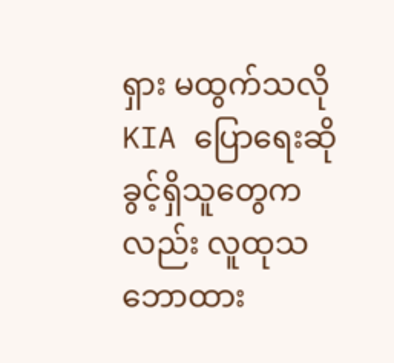ရှား မထွက်သလို KIA ပြောရေးဆိုခွင့်ရှိသူတွေကလည်း လူထုသဘောထား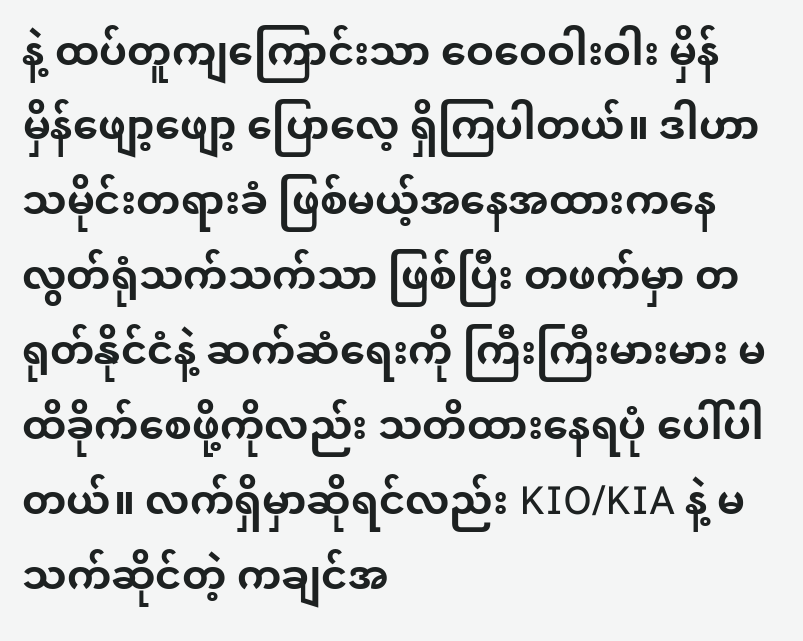နဲ့ ထပ်တူကျကြောင်းသာ ဝေဝေဝါးဝါး မှိန်မှိန်ဖျော့ဖျော့ ပြောလေ့ ရှိကြပါတယ်။ ဒါဟာ သမိုင်းတရားခံ ဖြစ်မယ့်အနေအထားကနေ လွတ်ရုံသက်သက်သာ ဖြစ်ပြီး တဖက်မှာ တရုတ်နိုင်ငံနဲ့ ဆက်ဆံရေးကို ကြီးကြီးမားမား မထိခိုက်စေဖို့ကိုလည်း သတိထားနေရပုံ ပေါ်ပါတယ်။ လက်ရှိမှာဆိုရင်လည်း KIO/KIA နဲ့ မသက်ဆိုင်တဲ့ ကချင်အ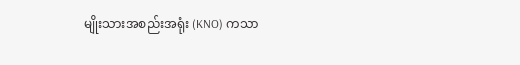မျိုးသားအစည်းအရုံး (KNO) ကသာ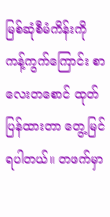မြစ်ဆုံစီမံကိန်းကို ကန့်ကွက်ကြောင်း စာလေးတစောင် ထုတ်ပြန်ထားတာ တွေ့မြင်ရပါတယ်။ တဖက်မှာ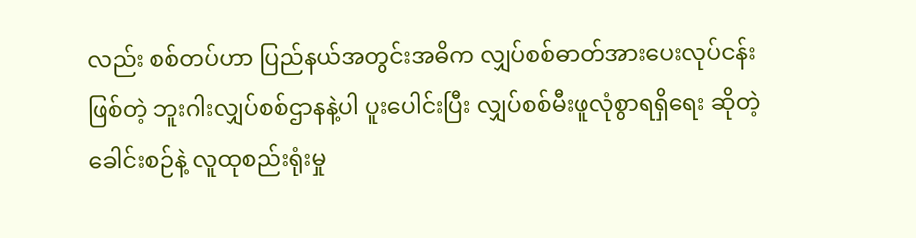လည်း စစ်တပ်ဟာ ပြည်နယ်အတွင်းအဓိက လျှပ်စစ်ဓာတ်အားပေးလုပ်ငန်းဖြစ်တဲ့ ဘူးဂါးလျှပ်စစ်ဌာနနဲ့ပါ ပူးပေါင်းပြီး လျှပ်စစ်မီးဖူလုံစွာရရှိရေး ဆိုတဲ့ခေါင်းစဉ်နဲ့ လူထုစည်းရုံးမှု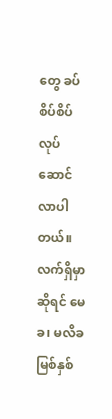တွေ ခပ်စိပ်စိပ် လုပ်ဆောင်လာပါတယ်။
လက်ရှိမှာဆိုရင် မေခ၊ မလိခ မြစ်နှစ်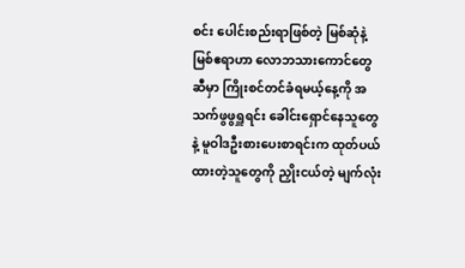စင်း ပေါင်းစည်းရာဖြစ်တဲ့ မြစ်ဆုံနဲ့ မြစ်ဧရာဟာ လောဘသားကောင်တွေဆီမှာ ကြိုးစင်တင်ခံရမယ့်နေ့ကို အသက်ဖွဖွရှူရင်း ခေါင်းရှောင်နေသူတွေနဲ့ မူဝါဒဦးစားပေးစာရင်းက ထုတ်ပယ်ထားတဲ့သူတွေကို ညှိုးငယ်တဲ့ မျက်လုံး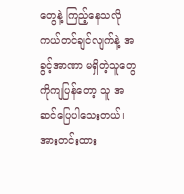တွေနဲ့ ကြည့်နေသလို ကယ်တင်ချင်လျက်နဲ့ အခွင့်အာဏာ မရှိတဲ့သူတွေကိုကျပြန်တော့ သူ အဆင်ပြေပါသေးတယ်၊ အားတင်းထား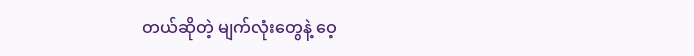တယ်ဆိုတဲ့ မျက်လုံးတွေနဲ့ ဝေ့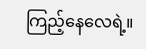ကြည့်နေလေရဲ့။